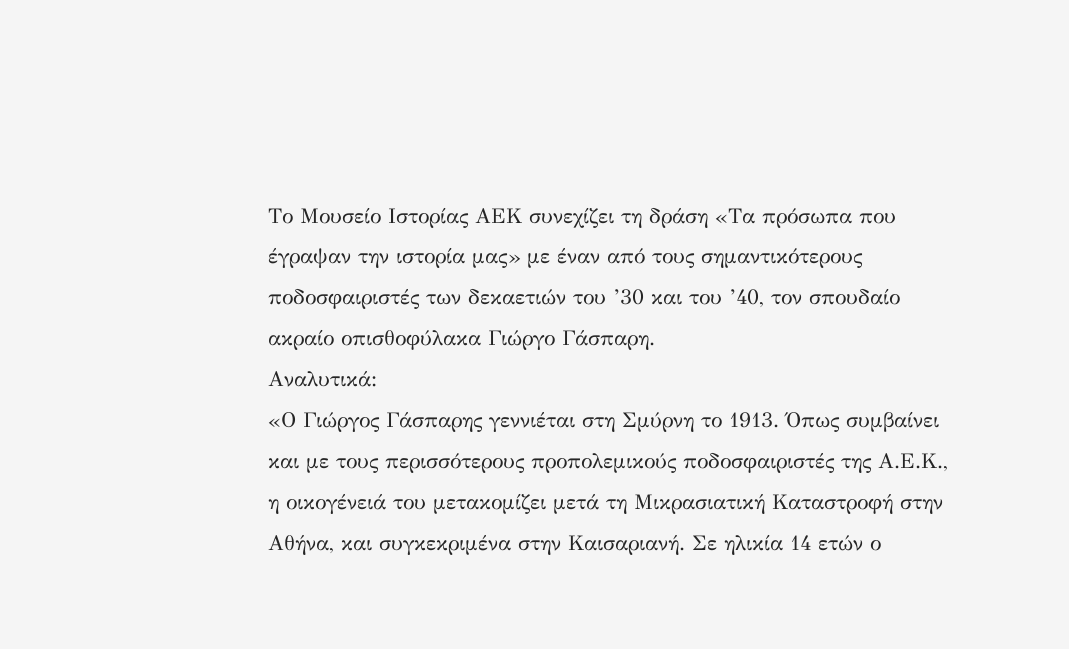Το Μουσείο Ιστορίας ΑΕΚ συνεχίζει τη δράση «Τα πρόσωπα που έγραψαν την ιστορία μας» με έναν από τους σημαντικότερους ποδοσφαιριστές των δεκαετιών του ’30 και του ’40, τον σπουδαίο ακραίο οπισθοφύλακα Γιώργο Γάσπαρη.
Αναλυτικά:
«Ο Γιώργος Γάσπαρης γεννιέται στη Σμύρνη το 1913. Όπως συμβαίνει και με τους περισσότερους προπολεμικούς ποδοσφαιριστές της Α.Ε.Κ., η οικογένειά του μετακομίζει μετά τη Μικρασιατική Καταστροφή στην Αθήνα, και συγκεκριμένα στην Καισαριανή. Σε ηλικία 14 ετών ο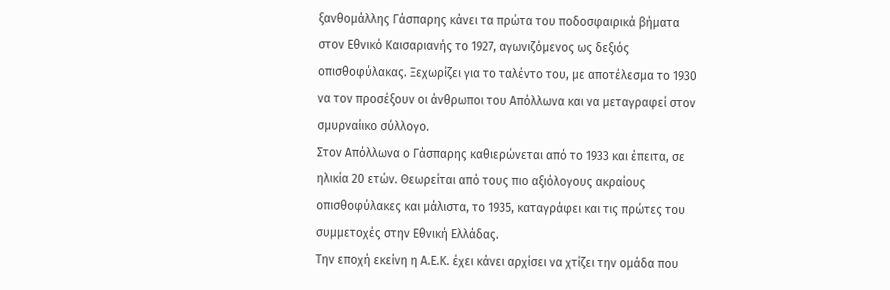ξανθομάλλης Γάσπαρης κάνει τα πρώτα του ποδοσφαιρικά βήματα στον Εθνικό Καισαριανής το 1927, αγωνιζόμενος ως δεξιός οπισθοφύλακας. Ξεχωρίζει για το ταλέντο του, με αποτέλεσμα το 1930 να τον προσέξουν οι άνθρωποι του Απόλλωνα και να μεταγραφεί στον σμυρναίικο σύλλογο.
Στον Απόλλωνα ο Γάσπαρης καθιερώνεται από το 1933 και έπειτα, σε ηλικία 20 ετών. Θεωρείται από τους πιο αξιόλογους ακραίους οπισθοφύλακες και μάλιστα, το 1935, καταγράφει και τις πρώτες του συμμετοχές στην Εθνική Ελλάδας.
Την εποχή εκείνη η Α.Ε.Κ. έχει κάνει αρχίσει να χτίζει την ομάδα που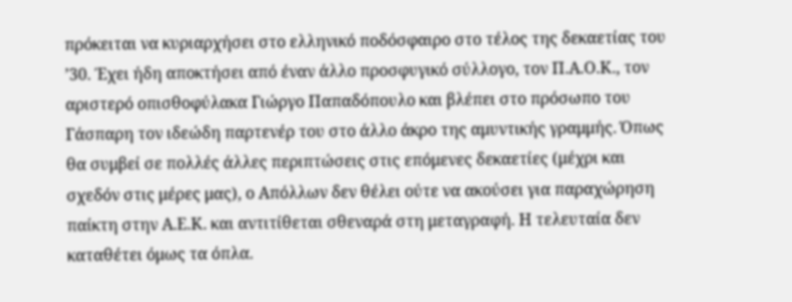πρόκειται να κυριαρχήσει στο ελληνικό ποδόσφαιρο στο τέλος της δεκαετίας του ’30. Έχει ήδη αποκτήσει από έναν άλλο προσφυγικό σύλλογο, τον Π.Α.Ο.Κ., τον αριστερό οπισθοφύλακα Γιώργο Παπαδόπουλο και βλέπει στο πρόσωπο του Γάσπαρη τον ιδεώδη παρτενέρ του στο άλλο άκρο της αμυντικής γραμμής. Όπως θα συμβεί σε πολλές άλλες περιπτώσεις στις επόμενες δεκαετίες (μέχρι και σχεδόν στις μέρες μας), ο Απόλλων δεν θέλει ούτε να ακούσει για παραχώρηση παίκτη στην Α.Ε.Κ. και αντιτίθεται σθεναρά στη μεταγραφή. Η τελευταία δεν καταθέτει όμως τα όπλα.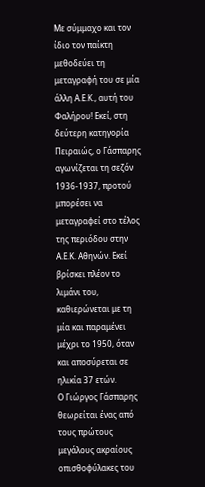Με σύμμαχο και τον ίδιο τον παίκτη μεθοδεύει τη μεταγραφή του σε μία άλλη Α.Ε.Κ., αυτή του Φαλήρου! Εκεί, στη δεύτερη κατηγορία Πειραιώς, ο Γάσπαρης αγωνίζεται τη σεζόν 1936-1937, προτού μπορέσει να μεταγραφεί στο τέλος της περιόδου στην Α.Ε.Κ. Αθηνών. Εκεί βρίσκει πλέον το λιμάνι του, καθιερώνεται με τη μία και παραμένει μέχρι το 1950, όταν και αποσύρεται σε ηλικία 37 ετών.
Ο Γιώργος Γάσπαρης θεωρείται ένας από τους πρώτους μεγάλους ακραίους οπισθοφύλακες του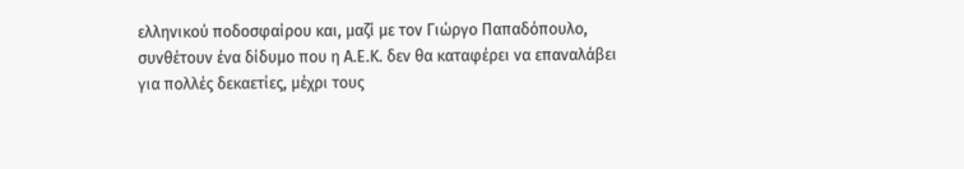ελληνικού ποδοσφαίρου και, μαζί με τον Γιώργο Παπαδόπουλο, συνθέτουν ένα δίδυμο που η Α.Ε.Κ. δεν θα καταφέρει να επαναλάβει για πολλές δεκαετίες, μέχρι τους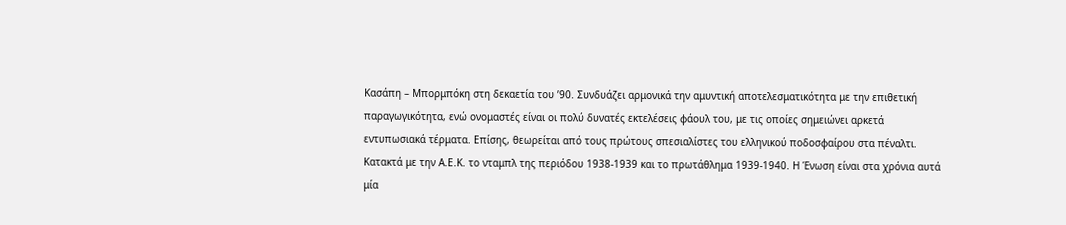Κασάπη – Μπορμπόκη στη δεκαετία του ’90. Συνδυάζει αρμονικά την αμυντική αποτελεσματικότητα με την επιθετική παραγωγικότητα, ενώ ονομαστές είναι οι πολύ δυνατές εκτελέσεις φάουλ του, με τις οποίες σημειώνει αρκετά εντυπωσιακά τέρματα. Επίσης, θεωρείται από τους πρώτους σπεσιαλίστες του ελληνικού ποδοσφαίρου στα πέναλτι.
Κατακτά με την Α.Ε.Κ. το νταμπλ της περιόδου 1938-1939 και το πρωτάθλημα 1939-1940. Η Ένωση είναι στα χρόνια αυτά μία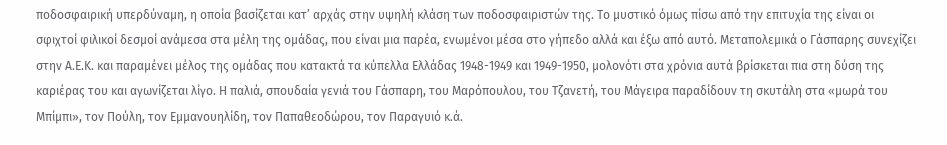ποδοσφαιρική υπερδύναμη, η οποία βασίζεται κατ’ αρχάς στην υψηλή κλάση των ποδοσφαιριστών της. Το μυστικό όμως πίσω από την επιτυχία της είναι οι σφιχτοί φιλικοί δεσμοί ανάμεσα στα μέλη της ομάδας, που είναι μια παρέα, ενωμένοι μέσα στο γήπεδο αλλά και έξω από αυτό. Μεταπολεμικά ο Γάσπαρης συνεχίζει στην Α.Ε.Κ. και παραμένει μέλος της ομάδας που κατακτά τα κύπελλα Ελλάδας 1948-1949 και 1949-1950, μολονότι στα χρόνια αυτά βρίσκεται πια στη δύση της καριέρας του και αγωνίζεται λίγο. Η παλιά, σπουδαία γενιά του Γάσπαρη, του Μαρόπουλου, του Τζανετή, του Μάγειρα παραδίδουν τη σκυτάλη στα «μωρά του Μπίμπι», τον Πούλη, τον Εμμανουηλίδη, τον Παπαθεοδώρου, τον Παραγυιό κ.ά.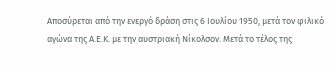Αποσύρεται από την ενεργό δράση στις 6 Ιουλίου 1950, μετά τον φιλικό αγώνα της Α.Ε.Κ. με την αυστριακή Νίκολσον. Μετά το τέλος της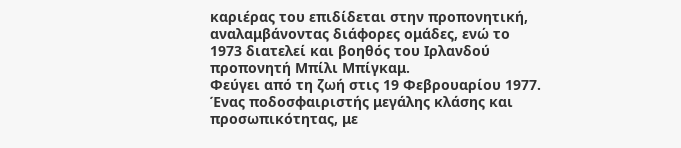καριέρας του επιδίδεται στην προπονητική, αναλαμβάνοντας διάφορες ομάδες, ενώ το 1973 διατελεί και βοηθός του Ιρλανδού προπονητή Μπίλι Μπίγκαμ.
Φεύγει από τη ζωή στις 19 Φεβρουαρίου 1977. Ένας ποδοσφαιριστής μεγάλης κλάσης και προσωπικότητας, με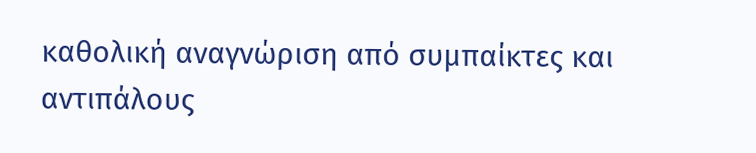καθολική αναγνώριση από συμπαίκτες και αντιπάλους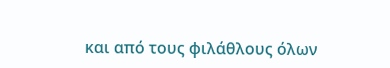και από τους φιλάθλους όλων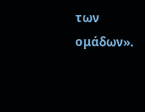των ομάδων».